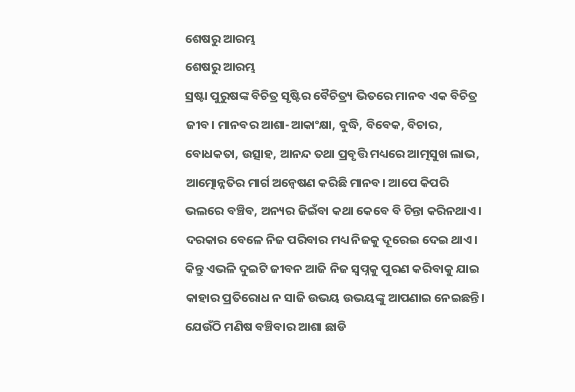ଶେଷରୁ ଆରମ୍ଭ
ଶେଷରୁ ଆରମ୍ଭ
ସ୍ରଷ୍ଟା ପୁରୁଷଙ୍କ ବିଚିତ୍ର ସୃଷ୍ଟିର ବୈଚିତ୍ର୍ୟ ଭିତରେ ମାନବ ଏକ ବିଚିତ୍ର ଜୀବ। ମାନବର ଆଶା-ଆକାଂକ୍ଷା, ବୁଦ୍ଧି, ବିବେକ, ବିଚାର, ବୋଧକତା, ଉତ୍ସାହ, ଆନନ୍ଦ ତଥା ପ୍ରବୃତ୍ତି ମଧ୍ୟରେ ଆତ୍ମସୁଖ ଲାଭ, ଆତ୍ମୋନ୍ନତିର ମାର୍ଗ ଅନ୍ୱେଷଣ କରିଛି ମାନବ। ଆପେ କିପରି ଭଲରେ ବଞ୍ଚିବ, ଅନ୍ୟର ଜିଇଁବା କଥା କେବେ ବି ଚିନ୍ତା କରିନଥାଏ। ଦରକାର ବେଳେ ନିଜ ପରିବାର ମଧ୍ୟ ନିଜକୁ ଦୂରେଇ ଦେଇ ଥାଏ।
କିନ୍ତୁ ଏଭଳି ଦୁଇଟି ଜୀବନ ଆଜି ନିଜ ସ୍ୱପ୍ନକୁ ପୁରଣ କରିବାକୁ ଯାଇ କାହାର ପ୍ରତିରୋଧ ନ ସାଜି ଉଭୟ ଉଭୟଙ୍କୁ ଆପଣାଇ ନେଇଛନ୍ତି। ଯେଉଁଠି ମଣିଷ ବଞ୍ଚିବାର ଆଶା ଛାଡି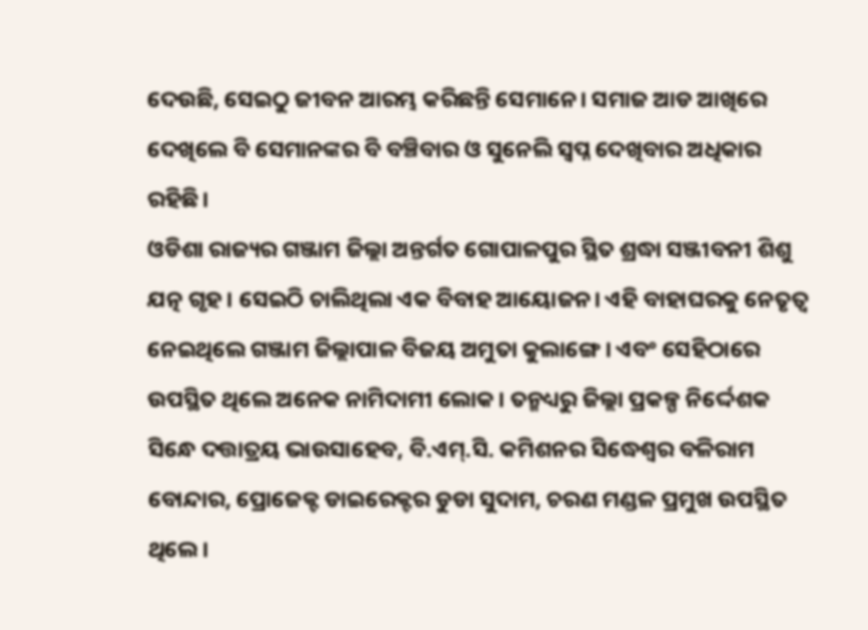ଦେଉଛି, ସେଇଠୁ ଜୀବନ ଆରମ୍ଭ କରିଛନ୍ତି ସେମାନେ। ସମାଜ ଆଡ ଆଖିରେ ଦେଖିଲେ ବି ସେମାନଙ୍କର ବି ବଞ୍ଚିବାର ଓ ସୁନେଲି ସ୍ୱପ୍ନ ଦେଖିବାର ଅଧିକାର ରହିଛି।
ଓଡିଶା ରାଜ୍ୟର ଗଞ୍ଜାମ ଜିଲ୍ଲା ଅନ୍ତର୍ଗତ ଗୋପାଳପୁର ସ୍ଥିତ ଶ୍ରଦ୍ଧା ସଞ୍ଜୀବନୀ ଶିଶୁ ଯତ୍ନ ଗୃହ। ସେଇଠି ଚାଲିଥିଲା ଏକ ବିବାହ ଆୟୋଜନ। ଏହି ବାହାଘରକୁ ନେତୃତ୍ବ ନେଇଥିଲେ ଗଞ୍ଜାମ ଜିଲ୍ଲାପାଳ ବିଜୟ ଅମୁତା କୁଲାଙ୍ଗେ। ଏବଂ ସେହିଠାରେ ଉପସ୍ଥିତ ଥିଲେ ଅନେକ ନାମିଦାମୀ ଲୋକ। ତନ୍ମଧ୍ୟରୁ ଜିଲ୍ଲା ପ୍ରକଳ୍ପ ନିର୍ଦ୍ଦେଶକ ସିନ୍ଧେ ଦତ୍ତାତ୍ରୟ ଭାଉସାହେବ, ବି.ଏମ୍.ସି. କମିଶନର ସିଦ୍ଧେଶ୍ୱର ବଳିରାମ ବୋନ୍ଦାର, ପ୍ରୋଜେକ୍ଟ ଡାଇରେକ୍ଟର ଡୁଡା ସୁଦାମ, ଚରଣ ମଣ୍ଡଳ ପ୍ରମୁଖ ଉପସ୍ଥିତ ଥିଲେ।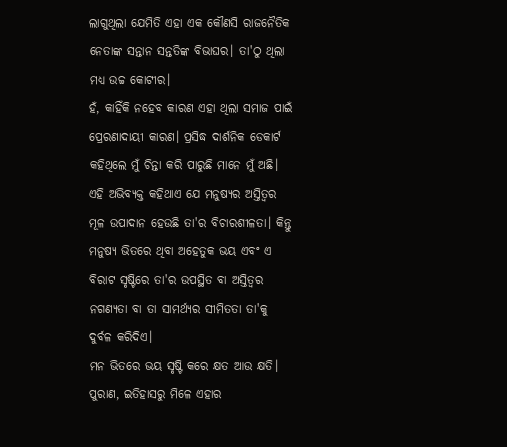ଲାଗୁଥିଲା ଯେମିତି ଏହା ଏକ କୌଣସି ରାଜନୈତିକ ନେତାଙ୍କ ସନ୍ତାନ ସନ୍ତତିଙ୍କ ବିଭାଘର। ତା'ଠୁ ଥିଲା ମଧ୍ୟ ଉଚ୍ଚ କୋଟୀର।
ହଁ, କାହିଁକି ନହେବ କାରଣ ଏହା ଥିଲା ସମାଜ ପାଇଁ ପ୍ରେରଣାଦାୟୀ କାରଣ। ପ୍ରସିଦ୍ଧ ଦାର୍ଶନିକ ଡେକାର୍ଟ କହିଥିଲେ ମୁଁ ଚିନ୍ତା କରି ପାରୁଛି ମାନେ ମୁଁ ଅଛି। ଏହି ଅଭିବ୍ୟକ୍ତ କହିଥାଏ ଯେ ମନୁଷ୍ୟର ଅସ୍ତିତ୍ବର ମୂଳ ଉପାଦାନ ହେଉଛି ତା'ର ବିଚାରଶୀଳତା। କିନ୍ତୁ ମନୁଷ୍ୟ ଭିତରେ ଥିବା ଅହେତୁକ ଭୟ ଏବଂ ଏ ବିରାଟ ସୃଷ୍ଟିରେ ତା'ର ଉପସ୍ଥିତ ବା ଅସ୍ତିତ୍ବର ନଗଣ୍ୟତା ବା ତା ସାମର୍ଥ୍ୟର ସୀମିତତା ତା'କୁ ଦୁର୍ବଳ କରିଦିଏ।
ମନ ଭିତରେ ଭୟ ସୃଷ୍ଟି କରେ କ୍ଷତ ଆଉ କ୍ଷତି। ପୁରାଣ, ଇତିହାସରୁ ମିଳେ ଏହାର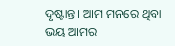ଦୃଷ୍ଟାନ୍ତ। ଆମ ମନରେ ଥିବା ଭୟ ଆମର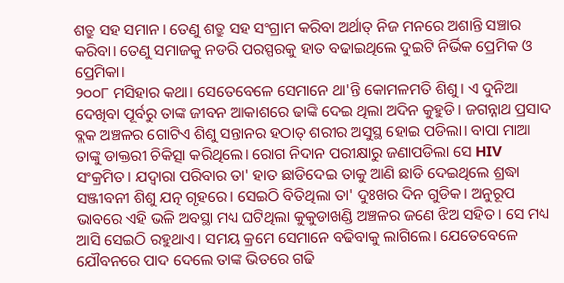ଶତ୍ରୁ ସହ ସମାନ। ତେଣୁ ଶତ୍ରୁ ସହ ସଂଗ୍ରାମ କରିବା ଅର୍ଥାତ୍ ନିଜ ମନରେ ଅଶାନ୍ତି ସଞ୍ଚାର କରିବା। ତେଣୁ ସମାଜକୁ ନଡରି ପରସ୍ପରକୁ ହାତ ବଢାଇଥିଲେ ଦୁଇଟି ନିର୍ଭିକ ପ୍ରେମିକ ଓ ପ୍ରେମିକା।
୨୦୦୮ ମସିହାର କଥା। ସେତେବେଳେ ସେମାନେ ଥା'ନ୍ତି କୋମଳମତି ଶିଶୁ। ଏ ଦୁନିଆ ଦେଖିବା ପୂର୍ବରୁ ତାଙ୍କ ଜୀବନ ଆକାଶରେ ଢାଙ୍କି ଦେଇ ଥିଲା ଅଦିନ କୁହୁଡି। ଜଗନ୍ନାଥ ପ୍ରସାଦ ବ୍ଲକ ଅଞ୍ଚଳର ଗୋଟିଏ ଶିଶୁ ସନ୍ତାନର ହଠାତ୍ ଶରୀର ଅସୁସ୍ଥ ହୋଇ ପଡିଲା। ବାପା ମାଆ ତାଙ୍କୁ ଡାକ୍ତରୀ ଚିକିତ୍ସା କରିଥିଲେ। ରୋଗ ନିଦାନ ପରୀକ୍ଷାରୁ ଜଣାପଡିଲା ସେ HIV ସଂକ୍ରମିତ। ଯଦ୍ୱାରା ପରିବାର ତା' ହାତ ଛାଡିଦେଇ ତାକୁ ଆଣି ଛାଡି ଦେଇଥିଲେ ଶ୍ରଦ୍ଧା ସଞ୍ଜୀବନୀ ଶିଶୁ ଯତ୍ନ ଗୃହରେ। ସେଇଠି ବିତିଥିଲା ତା' ଦୁଃଖର ଦିନ ଗୁଡିକ। ଅନୁରୂପ ଭାବରେ ଏହି ଭଳି ଅବସ୍ଥା ମଧ୍ୟ ଘଟିଥିଲା କୁକୁଡାଖଣ୍ଡି ଅଞ୍ଚଳର ଜଣେ ଝିଅ ସହିତ। ସେ ମଧ୍ୟ ଆସି ସେଇଠି ରହୁଥାଏ। ସମୟ କ୍ରମେ ସେମାନେ ବଢିବାକୁ ଲାଗିଲେ। ଯେତେବେଳେ ଯୌବନରେ ପାଦ ଦେଲେ ତାଙ୍କ ଭିତରେ ଗଢି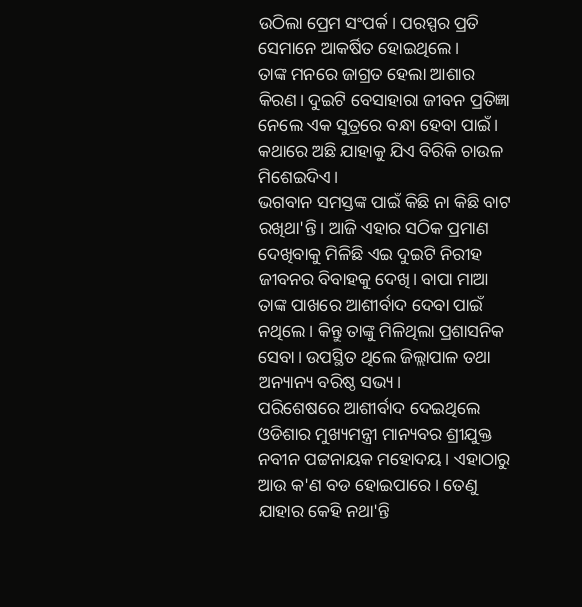ଉଠିଲା ପ୍ରେମ ସଂପର୍କ। ପରସ୍ପର ପ୍ରତି ସେମାନେ ଆକର୍ଷିତ ହୋଇଥିଲେ।
ତାଙ୍କ ମନରେ ଜାଗ୍ରତ ହେଲା ଆଶାର କିରଣ। ଦୁଇଟି ବେସାହାରା ଜୀବନ ପ୍ରତିଜ୍ଞା ନେଲେ ଏକ ସୁତ୍ରରେ ବନ୍ଧା ହେବା ପାଇଁ। କଥାରେ ଅଛି ଯାହାକୁ ଯିଏ ବିରିକି ଚାଉଳ ମିଶେଇଦିଏ।
ଭଗବାନ ସମସ୍ତଙ୍କ ପାଇଁ କିଛି ନା କିଛି ବାଟ ରଖିଥା'ନ୍ତି। ଆଜି ଏହାର ସଠିକ ପ୍ରମାଣ ଦେଖିବାକୁ ମିଳିଛି ଏଇ ଦୁଇଟି ନିରୀହ ଜୀବନର ବିବାହକୁ ଦେଖି। ବାପା ମାଆ ତାଙ୍କ ପାଖରେ ଆଶୀର୍ବାଦ ଦେବା ପାଇଁ ନଥିଲେ। କିନ୍ତୁ ତାଙ୍କୁ ମିଳିଥିଲା ପ୍ରଶାସନିକ ସେବା। ଉପସ୍ଥିତ ଥିଲେ ଜିଲ୍ଲାପାଳ ତଥା ଅନ୍ୟାନ୍ୟ ବରିଷ୍ଠ ସଭ୍ୟ।
ପରିଶେଷରେ ଆଶୀର୍ବାଦ ଦେଇଥିଲେ ଓଡିଶାର ମୁଖ୍ୟମନ୍ତ୍ରୀ ମାନ୍ୟବର ଶ୍ରୀଯୁକ୍ତ ନବୀନ ପଟ୍ଟନାୟକ ମହୋଦୟ। ଏହାଠାରୁ ଆଉ କ'ଣ ବଡ ହୋଇପାରେ। ତେଣୁ ଯାହାର କେହି ନଥା'ନ୍ତି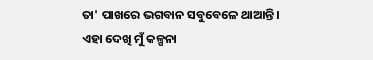ତା' ପାଖରେ ଭଗବାନ ସବୁବେଳେ ଥାଆନ୍ତି।
ଏହା ଦେଖି ମୁଁ କଳ୍ପନା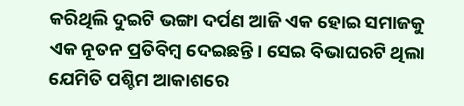କରିଥିଲି ଦୁଇଟି ଭଙ୍ଗା ଦର୍ପଣ ଆଜି ଏକ ହୋଇ ସମାଜକୁ ଏକ ନୂତନ ପ୍ରତିବିମ୍ବ ଦେଇଛନ୍ତି। ସେଇ ବିଭାଘରଟି ଥିଲା ଯେମିତି ପଶ୍ଚିମ ଆକାଶରେ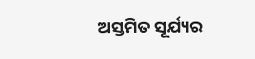ଅସ୍ତମିତ ସୂର୍ଯ୍ୟର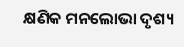କ୍ଷଣିକ ମନଲୋଭା ଦୃଶ୍ୟ